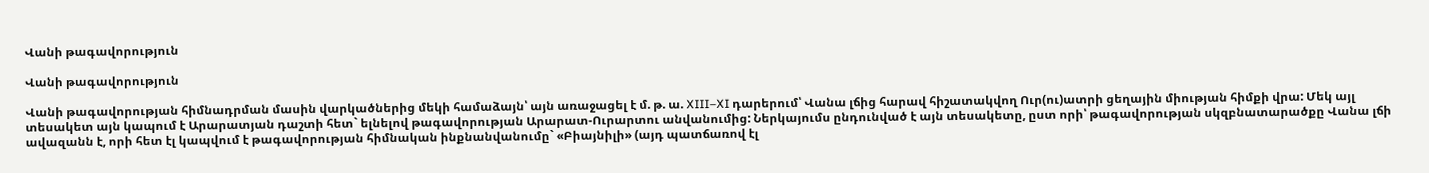Վանի թագավորություն

Վանի թագավորություն

Վանի թագավորության հիմնադրման մասին վարկածներից մեկի համաձայն՝ այն առաջացել է մ. թ. ա. XIII–XI դարերում՝ Վանա լճից հարավ հիշատակվող Ուր(ու)ատրի ցեղային միության հիմքի վրա: Մեկ այլ տեսակետ այն կապում է Արարատյան դաշտի հետ` ելնելով թագավորության Արարատ-Ուրարտու անվանումից: Ներկայումս ընդունված է այն տեսակետը, ըստ որի՝ թագավորության սկզբնատարածքը Վանա լճի ավազանն է, որի հետ էլ կապվում է թագավորության հիմնական ինքնանվանումը` «Բիայնիլի» (այդ պատճառով էլ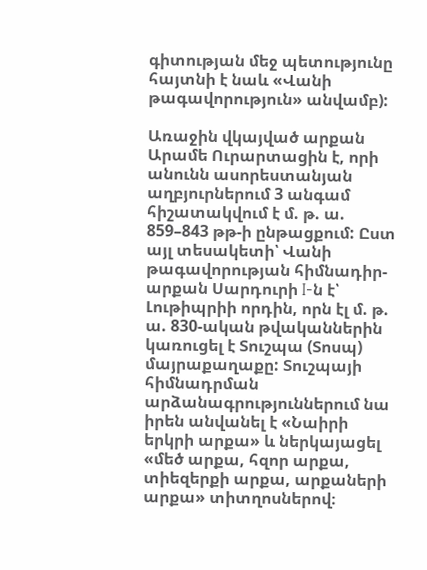գիտության մեջ պետությունը հայտնի է նաև «Վանի թագավորություն» անվամբ):

Առաջին վկայված արքան Արամե Ուրարտացին է, որի անունն ասորեստանյան աղբյուրներում 3 անգամ հիշատակվում է մ. թ. ա. 859–843 թթ-ի ընթացքում: Ըստ այլ տեսակետի՝ Վանի թագավորության հիմնադիր-արքան Սարդուրի I-ն է՝ Լութիպրիի որդին, որն էլ մ. թ. ա. 830-ական թվականներին կառուցել է Տուշպա (Տոսպ) մայրաքաղաքը: Տուշպայի հիմնադրման արձանագրություններում նա իրեն անվանել է «Նաիրի երկրի արքա» և ներկայացել «մեծ արքա, հզոր արքա, տիեզերքի արքա, արքաների արքա» տիտղոսներով։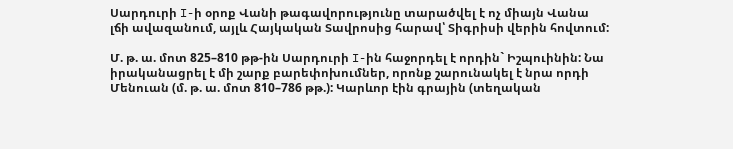Սարդուրի I-ի օրոք Վանի թագավորությունը տարածվել է ոչ միայն Վանա լճի ավազանում, այլև Հայկական Տավրոսից հարավ՝ Տիգրիսի վերին հովտում:

Մ. թ. ա. մոտ 825–810 թթ-ին Սարդուրի I-ին հաջորդել է որդին` Իշպուինին: Նա իրականացրել է մի շարք բարեփոխումներ, որոնք շարունակել է նրա որդի Մենուան (մ. թ. ա. մոտ 810–786 թթ.): Կարևոր էին գրային (տեղական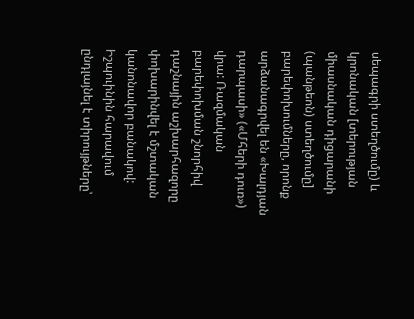սեպագրի ստեղծումը) և կրոնական [տերության միասնական դիցարանի (պանթեոն) ստեղծումը] բարեփոխումները, որոնք արձանագրվել են «Խալդյան դարպասի» («Մհերի դուռ») վրա: Ռազմական բարեփոխման շնորհիվ դաշնային աշխարհազորը փոխարինվել է մշտական կանոնավոր բանակով: Իշպուինին հարավում ընդլայնել է տիրույթները՝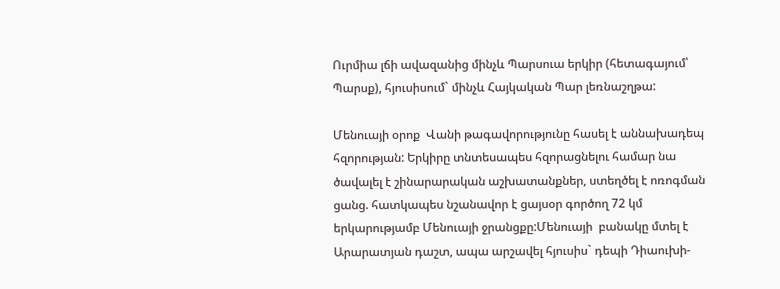Ուրմիա լճի ավազանից մինչև Պարսուա երկիր (հետագայում՝ Պարսք), հյուսիսում` մինչև Հայկական Պար լեռնաշղթա:

Մենուայի օրոք  Վանի թագավորությունը հասել է աննախադեպ հզորության: Երկիրը տնտեսապես հզորացնելու համար նա ծավալել է շինարարական աշխատանքներ, ստեղծել է ոռոգման ցանց. հատկապես նշանավոր է ցայսօր գործող 72 կմ երկարությամբ Մենուայի ջրանցքը:Մենուայի  բանակը մտել է Արարատյան դաշտ, ապա արշավել հյուսիս` դեպի Դիաուխի-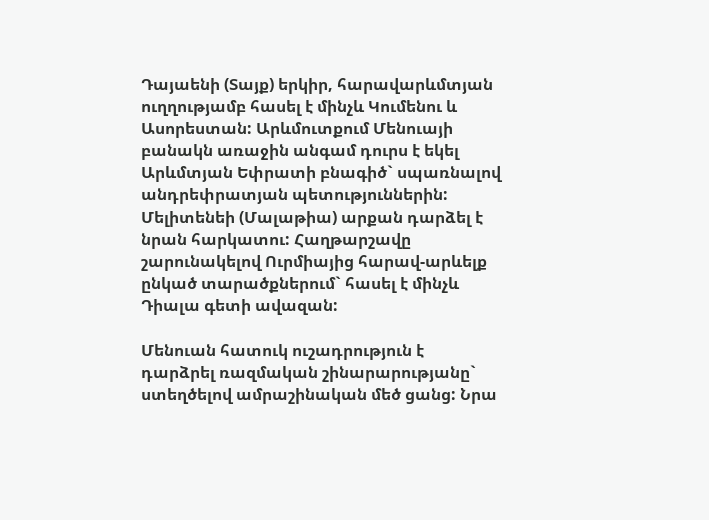Դայաենի (Տայք) երկիր, հարավարևմտյան ուղղությամբ հասել է մինչև Կումենու և Ասորեստան: Արևմուտքում Մենուայի բանակն առաջին անգամ դուրս է եկել Արևմտյան Եփրատի բնագիծ` սպառնալով անդրեփրատյան պետություններին: Մելիտենեի (Մալաթիա) արքան դարձել է նրան հարկատու: Հաղթարշավը շարունակելով Ուրմիայից հարավ-արևելք ընկած տարածքներում` հասել է մինչև Դիալա գետի ավազան:

Մենուան հատուկ ուշադրություն է դարձրել ռազմական շինարարությանը` ստեղծելով ամրաշինական մեծ ցանց: Նրա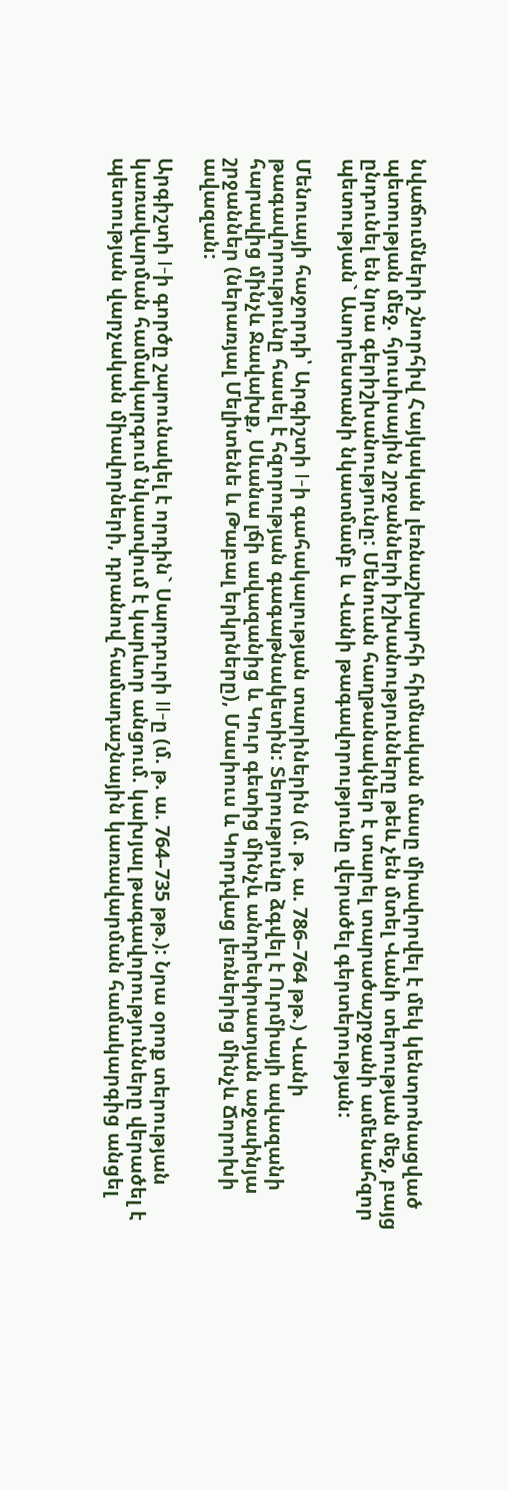նվաճումների շնորհիվ Հայկական լեռնաշխարհի հիմնական մասը միավորվել է մեկ կենտրոնացված պետության մեջ. հյուսիսային շրջանների իշխանությունները թեև չեն մտել Վանի տերության մեջ, բայց ընդունել են նրա գերիշխանությունը: Մենուան հաղթանակներ է տարել տարածաշրջանի ամենահզոր պետության` Ասորեստանի նկատմամբ և Վանի թագավորությունը վերածել գերտերության:

Մենուայի հաջորդի՝ Արգիշտի I-ի գահակալության տարիներին (մ. թ. ա. 786–764 թթ.) Վանի թագավորությունը հասել է հզորության գագաթնակետին: Տերությունը ձգվել է Ուրմիայի ավազանի հարավից մինչև Ջավախք, Սևանա լճի ավազանից և Կուր գետից մինչև անդրեփրատյան աջափնյա շրջաններ (ներառյալ Մելիտենե և Թաբալ երկրները), Մասիուս և Կորդվաց լեռներից մինչև Ճորոխի ավազան:

Արգիշտի I-ի գործը շարունակել է որդին` Սարդուրի II-ը (մ. թ. ա. 764–735 թթ.): Նրա օրոք տերության կառավարման համակարգում նկատվում է կարևոր անցում. կախյալ թագավորությունները վերածել է պետության վարչական միավորների, դրանով համադաշնային կառավարման համակարգից անցել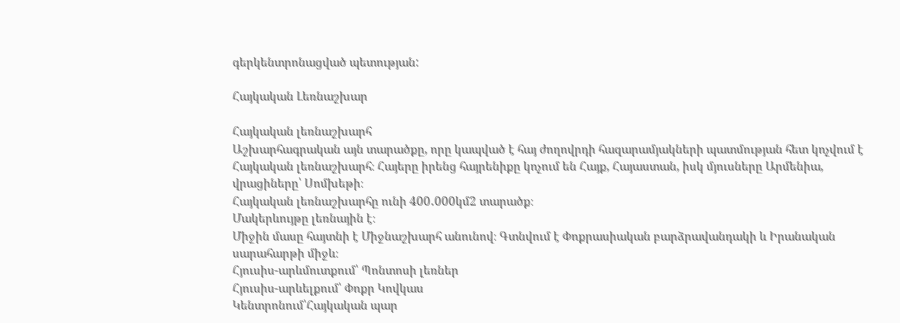գերկենտրոնացված պետության:

Հայկական Լեռնաշխար

Հայկական լեռնաշխարհ
Աշխարհագրական այն տարածքը, որը կապված է հայ ժողովրդի հազարամյակների պատմության հետ կոչվում է Հայկական լեռնաշխարհ։ Հայերը իրենց հայրենիքը կոչում են Հայք, Հայաստան, իսկ մյուսները Արմենիա, վրացիները՝ Սոմխեթի։
Հայկական լեռնաշխարհը ունի 400․000կմ2 տարածք։
Մակերևույթը լեռնային է։
Միջին մասը հայտնի է Միջնաշխարհ անունով։ Գտնվում է Փոքրասիական բարձրավանդակի և Իրանական սարահարթի միջև։
Հյուսիս-արևմուտքում՝ Պոնտոսի լեռներ
Հյուսիս-արևելքում՝ Փոքր Կովկաս
Կենտրոնում՝Հայկական պար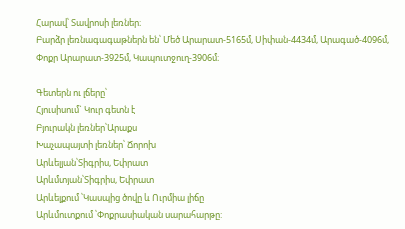Հարավ՝ Տավրոսի լեռներ։
Բարձր լեռնագագաթներն են՝ Մեծ Արարատ-5165մ, Սիփան-4434մ, Արագած-4096մ, Փոքր Արարատ-3925մ, Կապուտջուղ-3906մ։

Գետերն ու լճերը՝
Հյուսիսում` Կուր գետն է
Բյուրակն լեռներ՝Արաքս
Խաչապայտի լեռներ՝ Ճորոխ
Արևելյան՝Տիգրիս, Եփրատ
Արևմտյան՝Տիգրիս, Եփրատ
Արևելքում ՝Կասպից ծովը և Ուրմիա լիճը
Արևմուտքում ՝Փոքրասիական սարահարթը: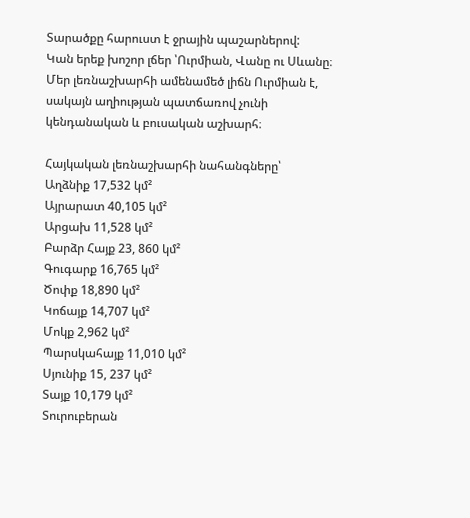Տարածքը հարուստ է ջրային պաշարներով:
Կան երեք խոշոր լճեր ՝Ուրմիան, Վանը ու Սևանը։
Մեր լեռնաշխարհի ամենամեծ լիճն Ուրմիան է, սակայն աղիության պատճառով չունի կենդանական և բուսական աշխարհ։

Հայկական լեռնաշխարհի նահանգները՝
Աղձնիք 17,532 կմ²
Այրարատ 40,105 կմ²
Արցախ 11,528 կմ²
Բարձր Հայք 23, 860 կմ²
Գուգարք 16,765 կմ²
Ծոփք 18,890 կմ²
Կոճայք 14,707 կմ²
Մոկք 2,962 կմ²
Պարսկահայք 11,010 կմ²
Սյունիք 15, 237 կմ²
Տայք 10,179 կմ²
Տուրուբերան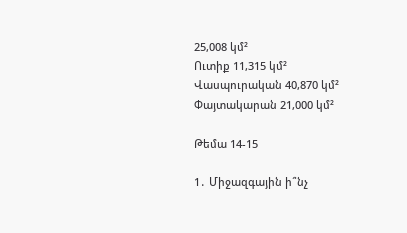25,008 կմ²
Ուտիք 11,315 կմ²
Վասպուրական 40,870 կմ²
Փայտակարան 21,000 կմ²

Թեմա 14-15

1․ Միջազգային ի՞նչ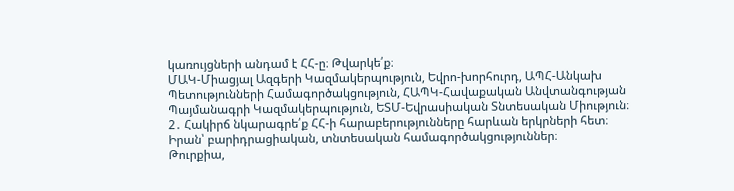կառույցների անդամ է ՀՀ-ը։ Թվարկե՛ք։
ՄԱԿ-Միացյալ Ազգերի Կազմակերպություն, Եվրո-խորհուրդ, ԱՊՀ-Անկախ Պետությունների Համագործակցություն, ՀԱՊԿ-Հավաքական Անվտանգության Պայմանագրի Կազմակերպություն, ԵՏՄ-Եվրասիական Տնտեսական Միություն։
2․ Հակիրճ նկարագրե՛ք ՀՀ-ի հարաբերությունները հարևան երկրների հետ։
Իրան՝ բարիդրացիական, տնտեսական համագործակցություններ։
Թուրքիա,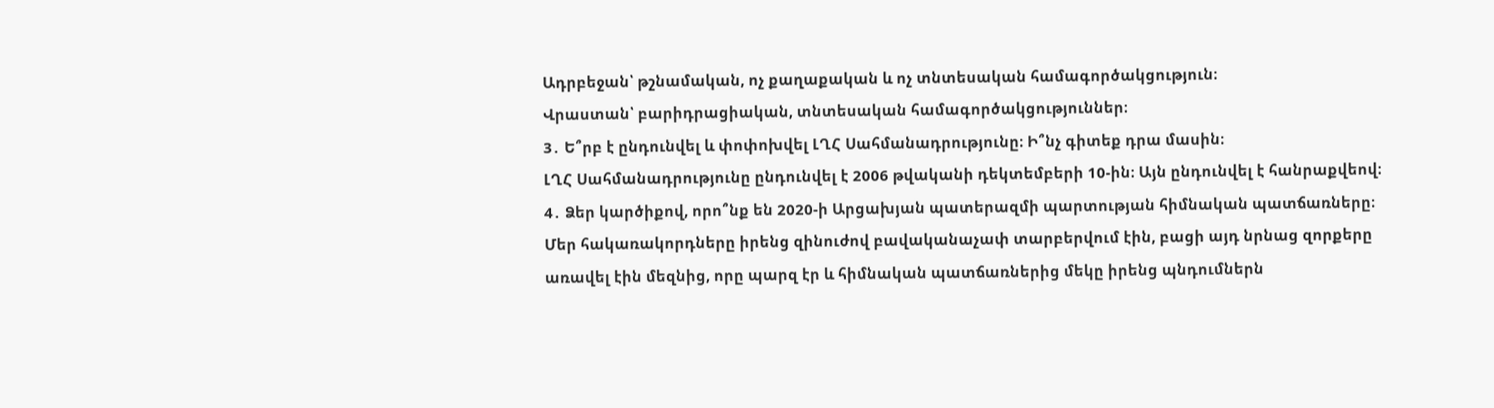Ադրբեջան՝ թշնամական, ոչ քաղաքական և ոչ տնտեսական համագործակցություն։
Վրաստան՝ բարիդրացիական, տնտեսական համագործակցություններ։
3․ Ե՞րբ է ընդունվել և փոփոխվել ԼՂՀ Սահմանադրությունը։ Ի՞նչ գիտեք դրա մասին։
ԼՂՀ Սահմանադրությունը ընդունվել է 2006 թվականի դեկտեմբերի 10-ին։ Այն ընդունվել է հանրաքվեով։
4․ Ձեր կարծիքով, որո՞նք են 2020-ի Արցախյան պատերազմի պարտության հիմնական պատճառները։
Մեր հակառակորդները իրենց զինուժով բավականաչափ տարբերվում էին, բացի այդ նրնաց զորքերը առավել էին մեզնից, որը պարզ էր և հիմնական պատճառներից մեկը իրենց պնդումներն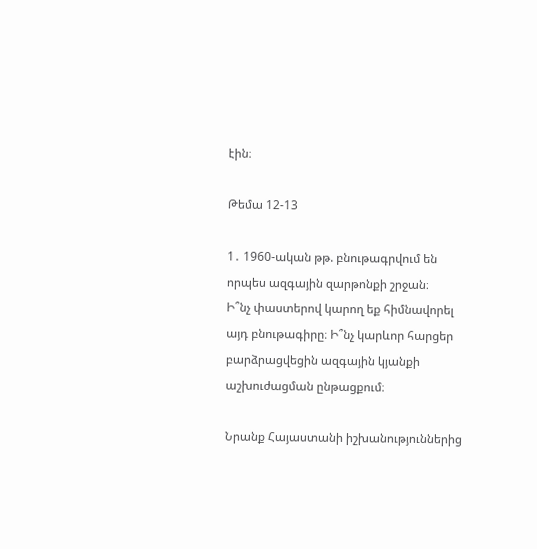էին։

Թեմա 12-13

1․ 1960-ական թթ. բնութագրվում են որպես ազգային զարթոնքի շրջան։
Ի՞նչ փաստերով կարող եք հիմնավորել այդ բնութագիրը։ Ի՞նչ կարևոր հարցեր
բարձրացվեցին ազգային կյանքի աշխուժացման ընթացքում։

Նրանք Հայաստանի իշխանություններից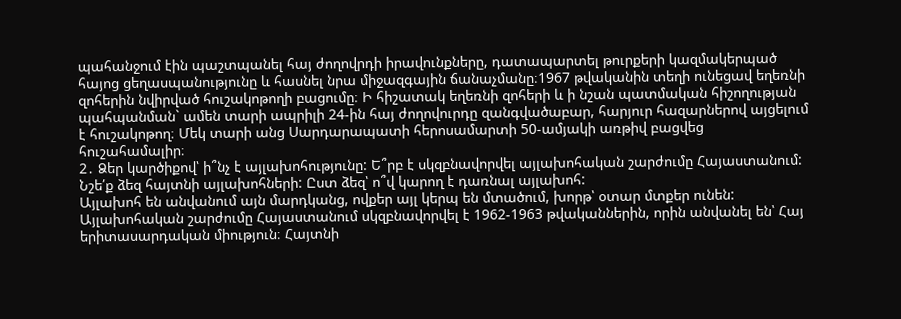պահանջում էին պաշտպանել հայ ժողովրդի իրավունքները, դատապարտել թուրքերի կազմակերպած հայոց ցեղասպանությունը և հասնել նրա միջազգային ճանաչմանը։1967 թվականին տեղի ունեցավ եղեռնի զոհերին նվիրված հուշակոթողի բացումը։ Ի հիշատակ եղեռնի զոհերի և ի նշան պատմական հիշողության պահպանման` ամեն տարի ապրիլի 24-ին հայ ժողովուրդը զանգվածաբար, հարյուր հազարներով այցելում է հուշակոթող։ Մեկ տարի անց Սարդարապատի հերոսամարտի 50-ամյակի առթիվ բացվեց հուշահամալիր։
2․ Ձեր կարծիքով՝ ի՞նչ է այլախոհությունը: Ե՞րբ է սկզբնավորվել այլախոհական շարժումը Հայաստանում: Նշե՛ք ձեզ հայտնի այլախոհների: Ըստ ձեզ՝ ո՞վ կարող է դառնալ այլախոհ:
Այլախոհ են անվանում այն մարդկանց, ովքեր այլ կերպ են մտածում, խորթ՝ օտար մտքեր ունեն: Այլախոհական շարժումը Հայաստանում սկզբնավորվել է 1962-1963 թվականներին, որին անվանել են՝ Հայ երիտասարդական միություն։ Հայտնի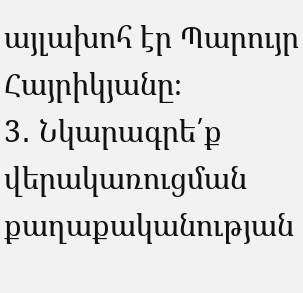այլախոհ էր Պարույր Հայրիկյանը։
3․ Նկարագրե՛ք վերակառուցման քաղաքականության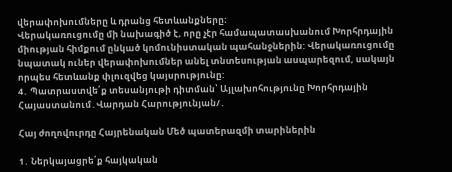վերափոխումները և դրանց հետևանքները։
Վերակառուցումը մի նախագիծ է, որը չէր համապատասխանում Խորհրդային միության հիմքում ընկած կոմունիստական պահանջներին: Վերակառուցումը նպատակ ուներ վերափոխումներ անել տնտեսության ասպարեզում, սակայն որպես հետևանք փլուզվեց կայսրությունը:
4․ Պատրաստվե՛ք տեսանյութի դիտման՝ Այլախոհությունը Խորհրդային Հայաստանում․Վարդան Հարությունյան/․

Հայ ժողովուրդը Հայրենական Մեծ պատերազմի տարիներին

1․ Ներկայացրե՛ք հայկական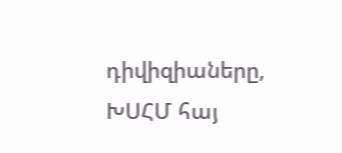դիվիզիաները, ԽՍՀՄ հայ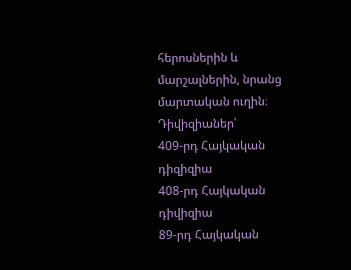հերոսներին և մարշալներին, նրանց մարտական ուղին։
Դիվիզիաներ՝
409-րդ Հայկական դիզիզիա
408-րդ Հայկական դիվիզիա
89-րդ Հայկական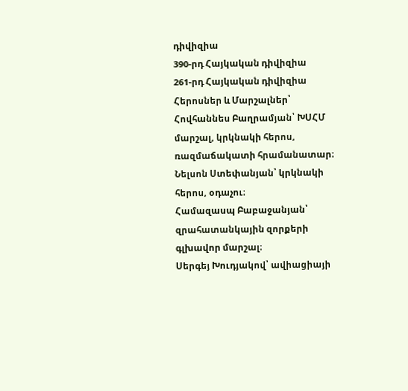դիվիզիա
390-րդ Հայկական դիվիզիա
261-րդ Հայկական դիվիզիա
Հերոսներ և Մարշալներ՝
Հովհաննես Բաղրամյան՝ ԽՍՀՄ մարշալ, կրկնակի հերոս, ռազմաճակատի հրամանատար։
Նելսոն Ստեփանյան՝ կրկնակի հերոս, օդաչու։
Համազասպ Բաբաջանյան՝ զրահատանկային զորքերի գլխավոր մարշալ։
Սերգեյ Խուդյակով՝ ավիացիայի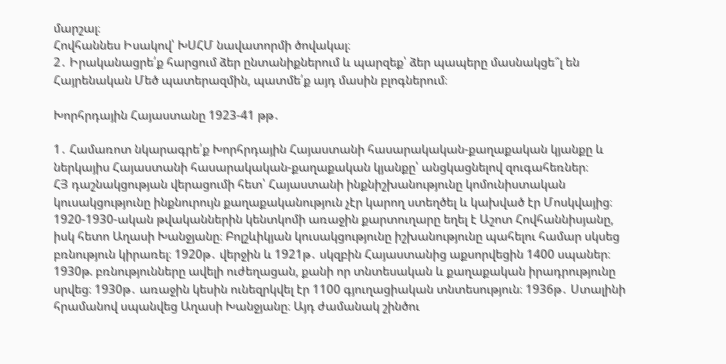մարշալ։
Հովհաննես Իսակով՝ ԽՍՀՄ նավատորմի ծովակալ։
2․ Իրականացրե՛ք հարցում ձեր ընտանիքներում և պարզեք՝ ձեր պապերը մասնակցե՞լ են Հայրենական Մեծ պատերազմին, պատմե՛ք այդ մասին բլոգներում։

Խորհրդային Հայաստանը 1923-41 թթ․

1․ Համառոտ նկարագրե՛ք Խորհրդային Հայաստանի հասարակական-քաղաքական կյանքը և ներկայիս Հայաստանի հասարակական-քաղաքական կյանքը՝ անցկացնելով զուգահեռներ։
ՀՅ դաշնակցության վերացումի հետ՝ Հայաստանի ինքնիշխանությունը կոմունիստական կուսակցությունը ինքնուրույն քաղաքականություն չէր կարող ստեղծել և կախված էր Մոսկվայից։ 1920-1930-ական թվականներին կենտկոմի առաջին քարտուղարը եղել է Աշոտ Հովհաննիսյանը, իսկ հետո Աղասի Խանջյանը։ Բոլշևիկյան կուսակցությունը իշխանությունը պահելու համար սկսեց բռնություն կիրառել։ 1920թ․ վերջին և 1921թ․ սկզբին Հայաստանից աքսորվեցին 1400 սպաներ։ 1930թ. բռնությունները ավելի ուժեղացան, քանի որ տնտեսական և քաղաքական իրադրությունը սրվեց։ 1930թ․ առաջին կեսին ունեզրկվել էր 1100 գյուղացիական տնտեսություն։ 1936թ․ Ստալինի հրամանով սպանվեց Աղասի Խանջյանը։ Այդ ժամանակ շինծու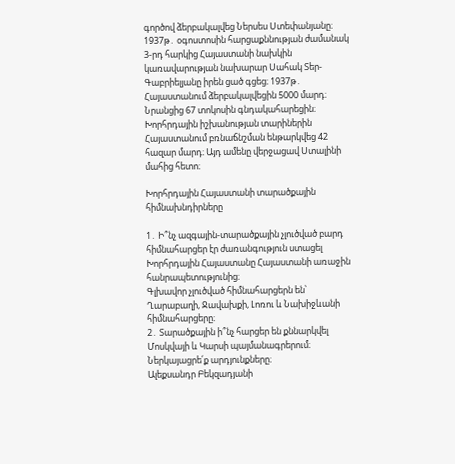գործով ձերբակալվեց Ներսես Ստեփանյանը։ 1937թ․ օգոստոսին հարցաքննության ժամանակ 3-րդ հարկից Հայաստանի նախկին կառավարության նախարար Սահակ Տեր-Գաբրիելյանը իրեն ցած գցեց։ 1937թ․ Հայաստանում ձերբակալվեցին 5000 մարդ։ Նրանցից 67 տոկոսին գնդակահարեցին։ Խորհրդային իշխանության տարիներին Հայաստանում բռնաճնշման ենթարկվեց 42 հազար մարդ։ Այդ ամենը վերջացավ Ստալինի մահից հետո։

Խորհրդային Հայաստանի տարածքային հիմնախնդիրները

1․ Ի՞նչ ազգային-տարածքային չլուծված բարդ հիմնահարցեր էր ժառանգություն ստացել Խորհրդային Հայաստանը Հայաստանի առաջին հանրապետությունից։
Գլխավոր չլուծված հիմնահարցերն են՝ Ղարաբաղի, Ջավախքի, Լոռու և Նախիջևանի հիմնահարցերը։
2․ Տարածքային ի՞նչ հարցեր են քննարկվել Մոսկվայի և Կարսի պայմանագրերում։ Ներկայացրե՛ք արդյունքները։
Ալեքսանդր Բեկզադյանի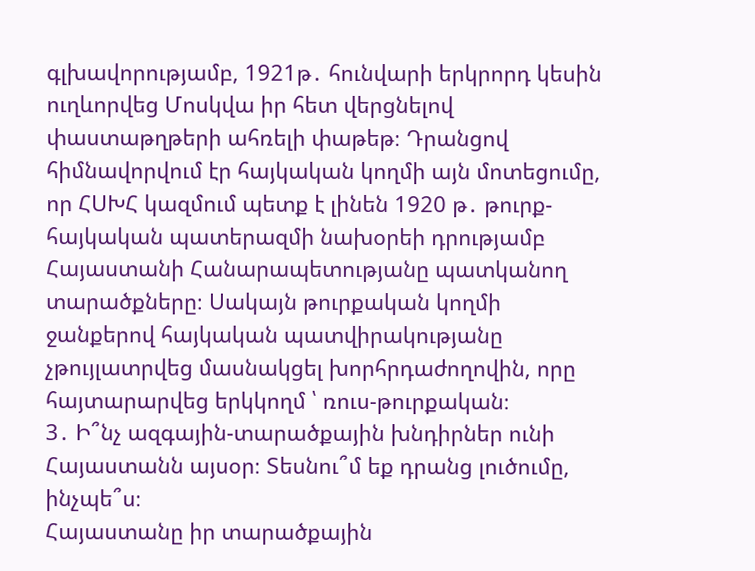գլխավորությամբ, 1921թ․ հունվարի երկրորդ կեսին ուղևորվեց Մոսկվա իր հետ վերցնելով փաստաթղթերի ահռելի փաթեթ։ Դրանցով հիմնավորվում էր հայկական կողմի այն մոտեցումը, որ ՀՍԽՀ կազմում պետք է լինեն 1920 թ․ թուրք-հայկական պատերազմի նախօրեի դրությամբ Հայաստանի Հանարապետությանը պատկանող տարածքները։ Սակայն թուրքական կողմի ջանքերով հայկական պատվիրակությանը չթույլատրվեց մասնակցել խորհրդաժողովին, որը հայտարարվեց երկկողմ ՝ ռուս-թուրքական։
3․ Ի՞նչ ազգային-տարածքային խնդիրներ ունի Հայաստանն այսօր։ Տեսնու՞մ եք դրանց լուծումը, ինչպե՞ս։
Հայաստանը իր տարածքային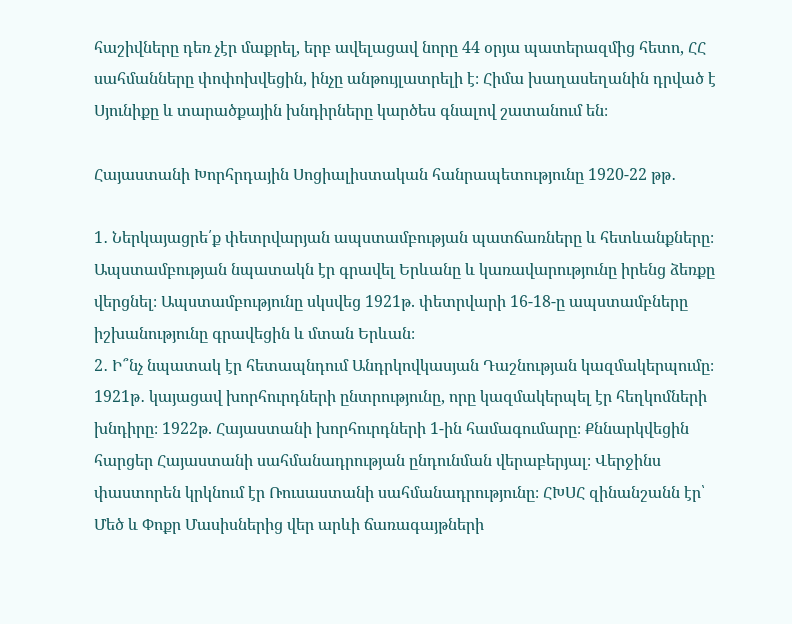հաշիվները դեռ չէր մաքրել, երբ ավելացավ նորը 44 օրյա պատերազմից հետո, ՀՀ սահմանները փոփոխվեցին, ինչը անթույլատրելի է։ Հիմա խաղասեղանին դրված է Սյունիքը և տարածքային խնդիրները կարծես գնալով շատանում են։

Հայաստանի Խորհրդային Սոցիալիստական հանրապետությունը 1920-22 թթ․

1․ Ներկայացրե՛ք փետրվարյան ապստամբության պատճառները և հետևանքները։
Ապստամբության նպատակն էր գրավել Երևանը և կառավարությունը իրենց ձեռքը վերցնել։ Ապստամբությունը սկսվեց 1921թ. փետրվարի 16-18-ը ապստամբները իշխանությունը գրավեցին և մտան Երևան։
2․ Ի՞նչ նպատակ էր հետապնդում Անդրկովկասյան Դաշնության կազմակերպումը։
1921թ․ կայացավ խորհուրդների ընտրությունը, որը կազմակերպել էր հեղկոմների խնդիրը։ 1922թ. Հայաստանի խորհուրդների 1-ին համագումարը։ Քննարկվեցին հարցեր Հայաստանի սահմանադրության ընդունման վերաբերյալ։ Վերջինս փաստորեն կրկնում էր Ռուսաստանի սահմանադրությունը։ ՀԽՍՀ զինանշանն էր՝ Մեծ և Փոքր Մասիսներից վեր արևի ճառագայթների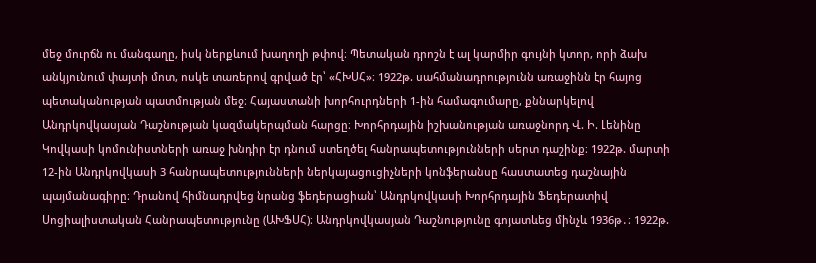մեջ մուրճն ու մանգաղը, իսկ ներքևում խաղողի թփով։ Պետական դրոշն է ալ կարմիր գույնի կտոր, որի ձախ անկյունում փայտի մոտ, ոսկե տառերով գրված էր՝ «ՀԽՍՀ»։ 1922թ. սահմանադրությունն առաջինն էր հայոց պետականության պատմության մեջ։ Հայաստանի խորհուրդների 1-ին համագումարը, քննարկելով Անդրկովկասյան Դաշնության կազմակերպման հարցը։ Խորհրդային իշխանության առաջնորդ Վ. Ի. Լենինը Կովկասի կոմունիստների առաջ խնդիր էր դնում ստեղծել հանրապետությունների սերտ դաշինք։ 1922թ. մարտի 12-ին Անդրկովկասի 3 հանրապետությունների ներկայացուցիչների կոնֆերանսը հաստատեց դաշնային պայմանագիրը։ Դրանով հիմնադրվեց նրանց ֆեդերացիան՝ Անդրկովկասի Խորհրդային Ֆեդերատիվ Սոցիալիստական Հանրապետությունը (ԱԽՖՍՀ)։ Անդրկովկասյան Դաշնությունը գոյատևեց մինչև 1936թ․։ 1922թ.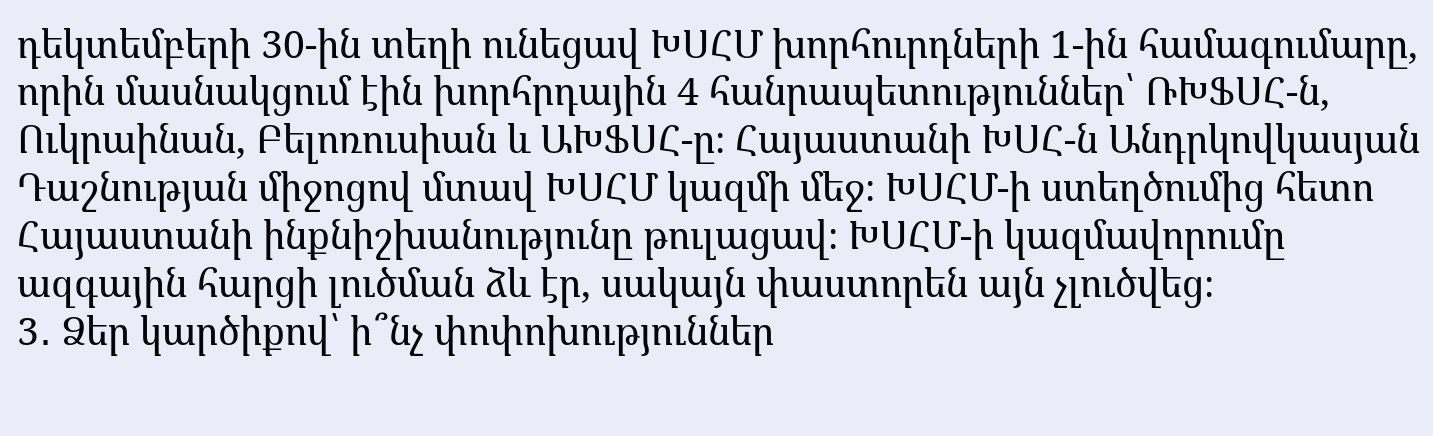դեկտեմբերի 30-ին տեղի ունեցավ ԽՍՀՄ խորհուրդների 1-ին համագումարը, որին մասնակցում էին խորհրդային 4 հանրապետություններ՝ ՌԽՖՍՀ-ն, Ուկրաինան, Բելոռուսիան և ԱԽՖՍՀ-ը։ Հայաստանի ԽՍՀ-ն Անդրկովկասյան Դաշնության միջոցով մտավ ԽՍՀՄ կազմի մեջ։ ԽՍՀՄ-ի ստեղծումից հետո Հայաստանի ինքնիշխանությունը թուլացավ։ ԽՍՀՄ-ի կազմավորումը ազգային հարցի լուծման ձև էր, սակայն փաստորեն այն չլուծվեց։
3․ Ձեր կարծիքով՝ ի՞նչ փոփոխություններ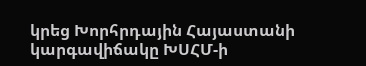կրեց Խորհրդային Հայաստանի կարգավիճակը ԽՍՀՄ-ի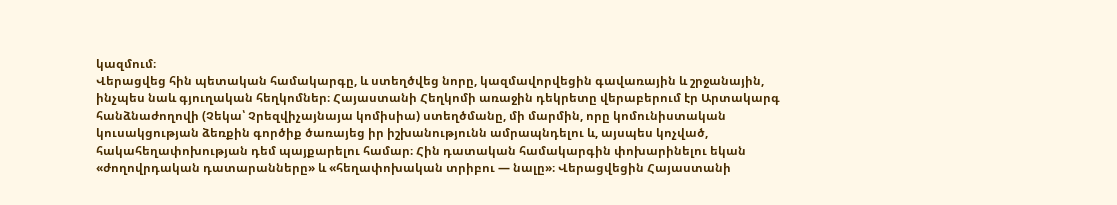կազմում։
Վերացվեց հին պետական համակարգը, և ստեղծվեց նորը, կազմավորվեցին գավառային և շրջանային, ինչպես նաև գյուղական հեղկոմներ։ Հայաստանի Հեղկոմի առաջին դեկրետը վերաբերում էր Արտակարգ հանձնաժողովի (Չեկա՝ Չրեզվիչայնայա կոմիսիա) ստեղծմանը, մի մարմին, որը կոմունիստական կուսակցության ձեռքին գործիք ծառայեց իր իշխանությունն ամրապնդելու և, այսպես կոչված, հակահեղափոխության դեմ պայքարելու համար։ Հին դատական համակարգին փոխարինելու եկան «ժողովրդական դատարանները» և «հեղափոխական տրիբու — նալը»։ Վերացվեցին Հայաստանի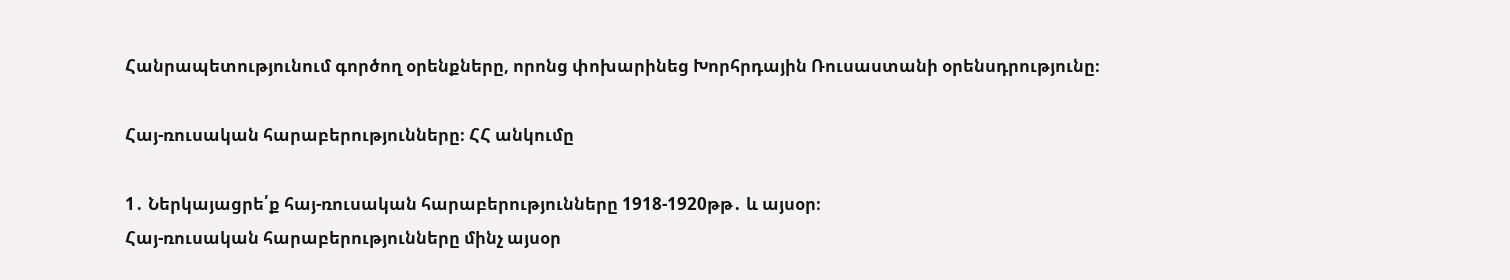Հանրապետությունում գործող օրենքները, որոնց փոխարինեց Խորհրդային Ռուսաստանի օրենսդրությունը։

Հայ-ռուսական հարաբերությունները։ ՀՀ անկումը

1․ Ներկայացրե՛ք հայ-ռուսական հարաբերությունները 1918-1920թթ․ և այսօր։
Հայ-ռուսական հարաբերությունները մինչ այսօր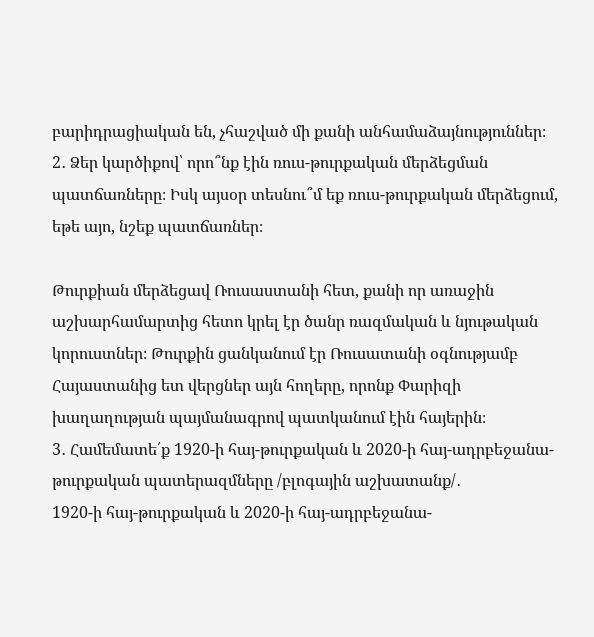բարիդրացիական են, չհաշված մի քանի անհամաձայնություններ։
2․ Ձեր կարծիքով՝ որո՞նք էին ռուս-թուրքական մերձեցման պատճառները։ Իսկ այսօր տեսնու՞մ եք ռուս-թուրքական մերձեցում, եթե այո, նշեք պատճառներ։

Թուրքիան մերձեցավ Ռուսաստանի հետ, քանի որ առաջին աշխարհամարտից հետո կրել էր ծանր ռազմական և նյութական կորուստներ։ Թուրքին ցանկանում էր Ռուսատանի օգնությամբ Հայաստանից ետ վերցներ այն հողերը, որոնք Փարիզի խաղաղության պայմանագրով պատկանում էին հայերին։
3․ Համեմատե՛ք 1920-ի հայ-թուրքական և 2020-ի հայ-ադրբեջանա-թուրքական պատերազմները /բլոգային աշխատանք/․
1920-ի հայ-թուրքական և 2020-ի հայ-ադրբեջանա-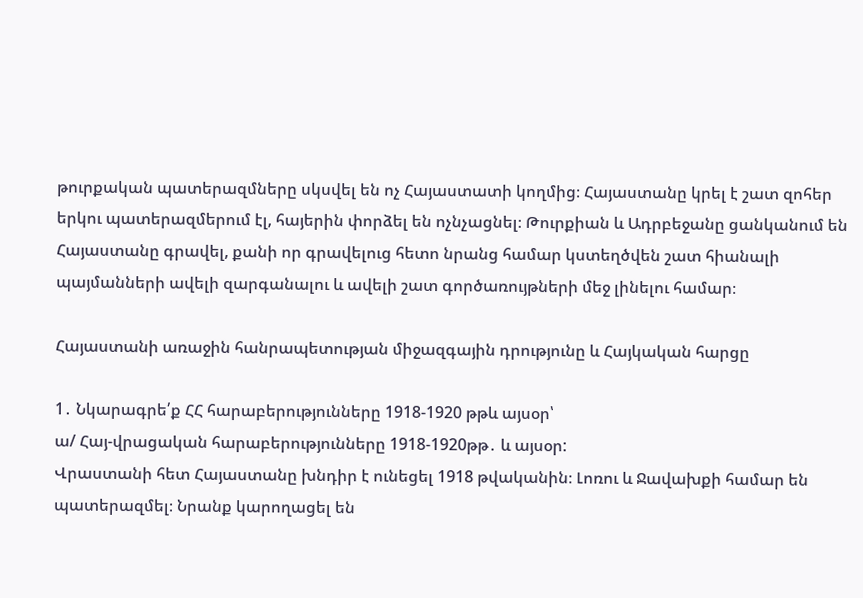թուրքական պատերազմները սկսվել են ոչ Հայաստատի կողմից։ Հայաստանը կրել է շատ զոհեր երկու պատերազմերում էլ, հայերին փորձել են ոչնչացնել։ Թուրքիան և Ադրբեջանը ցանկանում են Հայաստանը գրավել, քանի որ գրավելուց հետո նրանց համար կստեղծվեն շատ հիանալի պայմանների ավելի զարգանալու և ավելի շատ գործառույթների մեջ լինելու համար։

Հայաստանի առաջին հանրապետության միջազգային դրությունը և Հայկական հարցը

1․ Նկարագրե՛ք ՀՀ հարաբերությունները 1918-1920 թթև այսօր՝
ա/ Հայ-վրացական հարաբերությունները 1918-1920թթ․ և այսօր:
Վրաստանի հետ Հայաստանը խնդիր է ունեցել 1918 թվականին։ Լոռու և Ջավախքի համար են պատերազմել։ Նրանք կարողացել են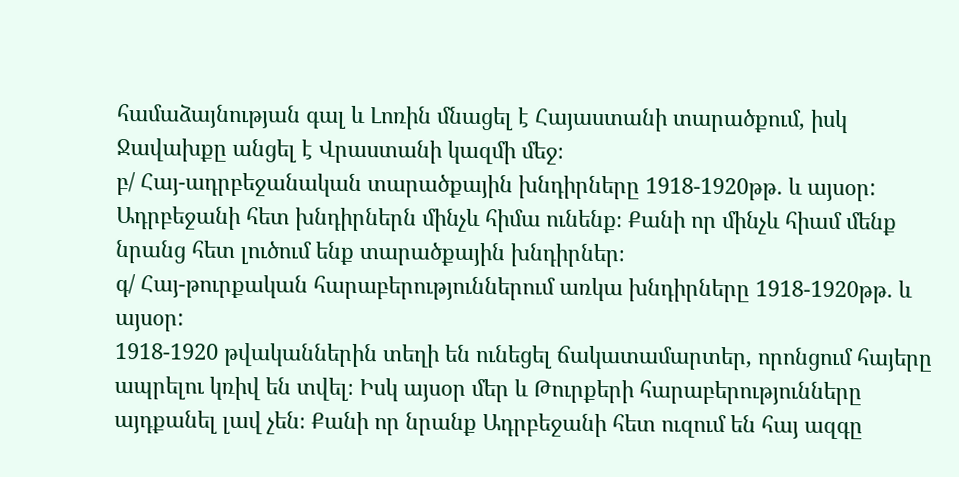համաձայնության գալ և Լոռին մնացել է Հայաստանի տարածքում, իսկ Ջավախքը անցել է Վրաստանի կազմի մեջ։
բ/ Հայ-ադրբեջանական տարածքային խնդիրները 1918-1920թթ․ և այսօր:
Ադրբեջանի հետ խնդիրներն մինչև հիմա ունենք։ Քանի որ մինչև հիամ մենք նրանց հետ լուծում ենք տարածքային խնդիրներ։
գ/ Հայ-թուրքական հարաբերություններում առկա խնդիրները 1918-1920թթ․ և այսօր:
1918-1920 թվականներին տեղի են ունեցել ճակատամարտեր, որոնցում հայերը ապրելու կռիվ են տվել։ Իսկ այսօր մեր և Թուրքերի հարաբերությունները այդքանել լավ չեն։ Քանի որ նրանք Ադրբեջանի հետ ուզում են հայ ազգը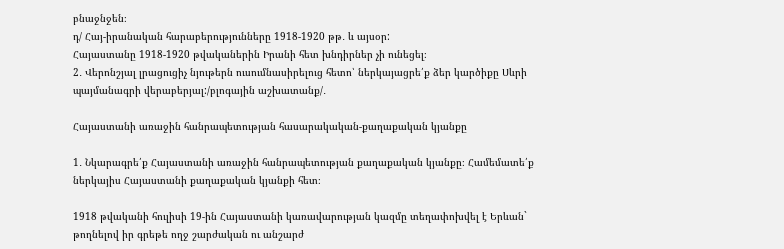բնաջնջեն։
դ/ Հայ-իրանական հարաբերությունները 1918-1920 թթ․ և այսօր:
Հայաստանը 1918-1920 թվականերին Իրանի հետ խնդիրներ չի ունեցել։
2․ Վերոնշյալ լրացուցիչ նյութերն ուսումնասիրելուց հետո՝ ներկայացրե՛ք ձեր կարծիքը Սևրի պայմանագրի վերաբերյալ:/բլոգային աշխատանք/․

Հայաստանի առաջին հանրապետության հասարակական-քաղաքական կյանքը

1․ Նկարագրե՛ք Հայաստանի առաջին հանրապետության քաղաքական կյանքը։ Համեմատե՛ք ներկայիս Հայաստանի քաղաքական կյանքի հետ։

1918 թվականի հուլիսի 19-ին Հայաստանի կառավարության կազմը տեղափոխվել է Երևան` թողնելով իր գրեթե ողջ շարժական ու անշարժ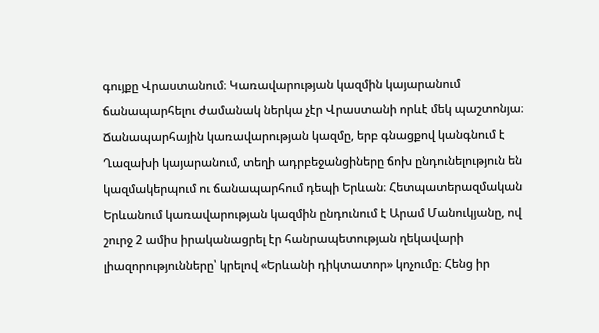գույքը Վրաստանում։ Կառավարության կազմին կայարանում ճանապարհելու ժամանակ ներկա չէր Վրաստանի որևէ մեկ պաշտոնյա։ Ճանապարհային կառավարության կազմը, երբ գնացքով կանգնում է Ղազախի կայարանում, տեղի ադրբեջանցիները ճոխ ընդունելություն են կազմակերպում ու ճանապարհում դեպի Երևան։ Հետպատերազմական Երևանում կառավարության կազմին ընդունում է Արամ Մանուկյանը, ով շուրջ 2 ամիս իրականացրել էր հանրապետության ղեկավարի լիազորությունները՝ կրելով «Երևանի դիկտատոր» կոչումը։ Հենց իր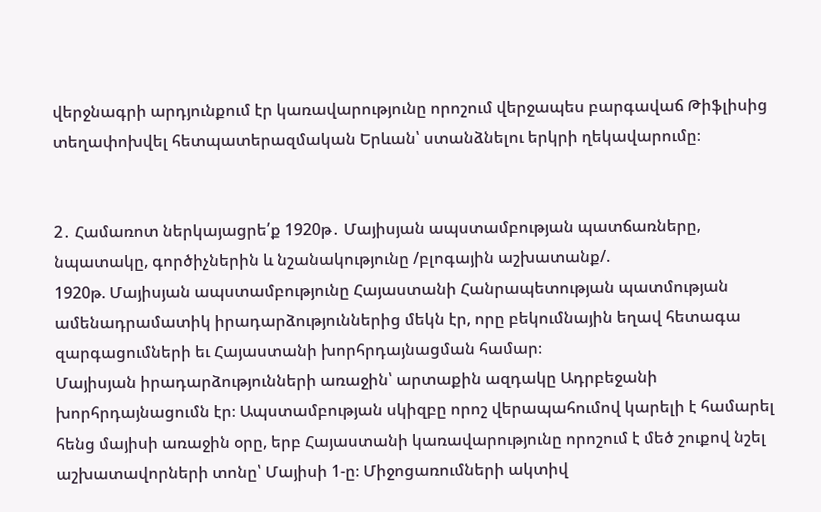վերջնագրի արդյունքում էր կառավարությունը որոշում վերջապես բարգավաճ Թիֆլիսից տեղափոխվել հետպատերազմական Երևան՝ ստանձնելու երկրի ղեկավարումը։


2․ Համառոտ ներկայացրե՛ք 1920թ․ Մայիսյան ապստամբության պատճառները, նպատակը, գործիչներին և նշանակությունը /բլոգային աշխատանք/.
1920թ. Մայիսյան ապստամբությունը Հայաստանի Հանրապետության պատմության ամենադրամատիկ իրադարձություններից մեկն էր, որը բեկումնային եղավ հետագա զարգացումների եւ Հայաստանի խորհրդայնացման համար։
Մայիսյան իրադարձությունների առաջին՝ արտաքին ազդակը Ադրբեջանի խորհրդայնացումն էր։ Ապստամբության սկիզբը որոշ վերապահումով կարելի է համարել հենց մայիսի առաջին օրը, երբ Հայաստանի կառավարությունը որոշում է մեծ շուքով նշել աշխատավորների տոնը՝ Մայիսի 1-ը։ Միջոցառումների ակտիվ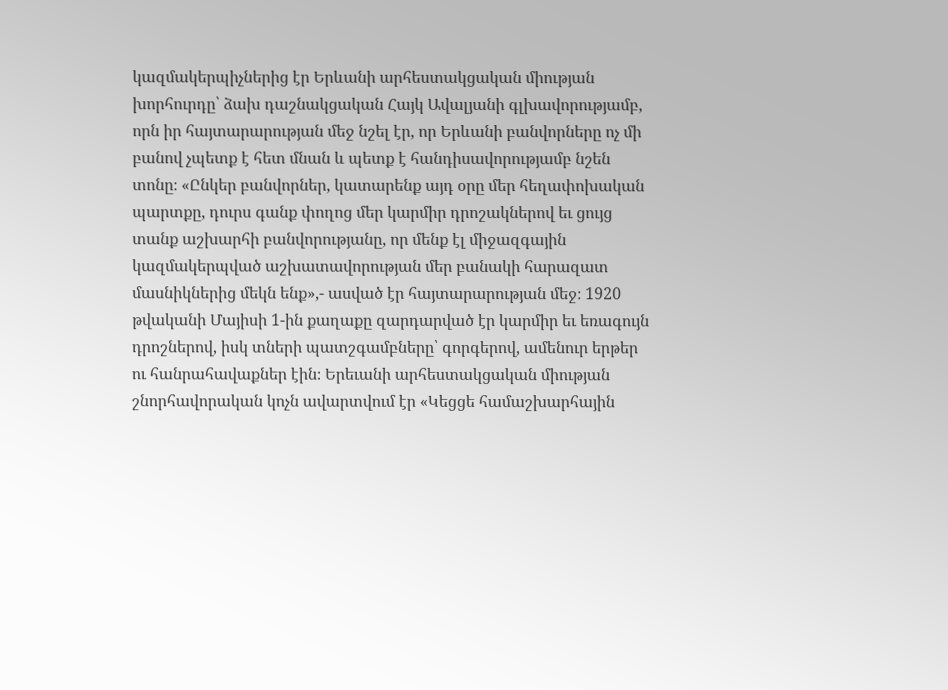կազմակերպիչներից էր Երևանի արհեստակցական միության խորհուրդը՝ ձախ դաշնակցական Հայկ Ավալյանի գլխավորությամբ, որն իր հայտարարության մեջ նշել էր, որ Երևանի բանվորները ոչ մի բանով չպետք է հետ մնան և պետք է հանդիսավորությամբ նշեն տոնը։ «Ընկեր բանվորներ, կատարենք այդ օրը մեր հեղափոխական պարտքը, դուրս գանք փողոց մեր կարմիր դրոշակներով եւ ցույց տանք աշխարհի բանվորությանը, որ մենք էլ միջազգային կազմակերպված աշխատավորության մեր բանակի հարազատ մասնիկներից մեկն ենք»,- ասված էր հայտարարության մեջ։ 1920 թվականի Մայիսի 1-ին քաղաքը զարդարված էր կարմիր եւ եռագույն դրոշներով, իսկ տների պատշգամբները՝ գորգերով, ամենուր երթեր ու հանրահավաքներ էին։ Երեւանի արհեստակցական միության շնորհավորական կոչն ավարտվում էր «Կեցցե համաշխարհային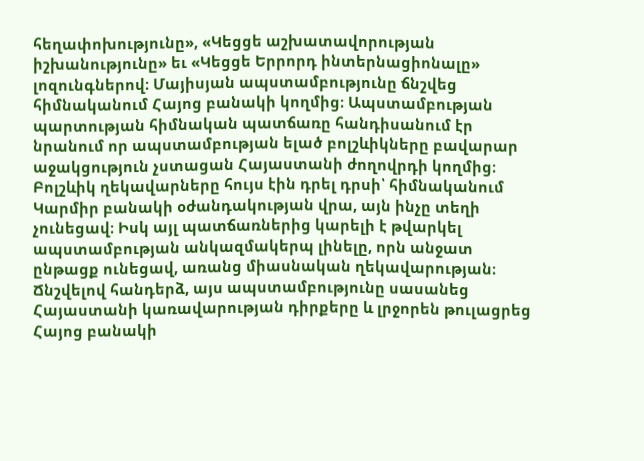հեղափոխությունը», «Կեցցե աշխատավորության իշխանությունը» եւ «Կեցցե Երրորդ ինտերնացիոնալը» լոզունգներով։ Մայիսյան ապստամբությունը ճնշվեց հիմնականում Հայոց բանակի կողմից։ Ապստամբության պարտության հիմնական պատճառը հանդիսանում էր նրանում որ ապստամբության ելած բոլշևիկները բավարար աջակցություն չստացան Հայաստանի ժողովրդի կողմից։ Բոլշևիկ ղեկավարները հույս էին դրել դրսի՝ հիմնականում Կարմիր բանակի օժանդակության վրա, այն ինչը տեղի չունեցավ։ Իսկ այլ պատճառներից կարելի է թվարկել ապստամբության անկազմակերպ լինելը, որն անջատ ընթացք ունեցավ, առանց միասնական ղեկավարության։ Ճնշվելով հանդերձ, այս ապստամբությունը սասանեց Հայաստանի կառավարության դիրքերը և լրջորեն թուլացրեց Հայոց բանակի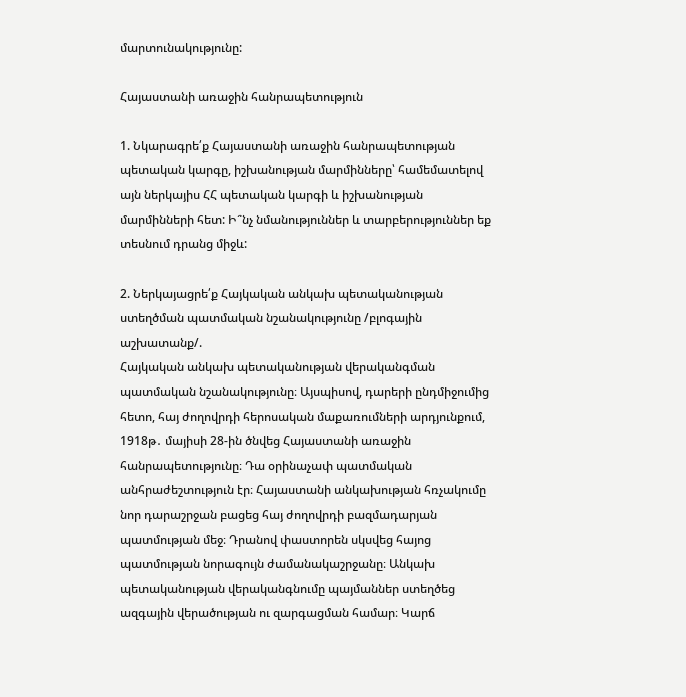մարտունակությունը:

Հայաստանի առաջին հանրապետություն

1. Նկարագրե՛ք Հայաստանի առաջին հանրապետության պետական կարգը, իշխանության մարմինները՝ համեմատելով այն ներկայիս ՀՀ պետական կարգի և իշխանության մարմինների հետ: Ի՞նչ նմանություններ և տարբերություններ եք տեսնում դրանց միջև:

2. Ներկայացրե՛ք Հայկական անկախ պետականության ստեղծման պատմական նշանակությունը /բլոգային աշխատանք/.
Հայկական անկախ պետականության վերականգման պատմական նշանակությունը։ Այսպիսով, դարերի ընդմիջումից հետո, հայ ժողովրդի հերոսական մաքառումների արդյունքում, 1918թ․ մայիսի 28-ին ծնվեց Հայաստանի առաջին հանրապետությունը։ Դա օրինաչափ պատմական անհրաժեշտություն էր։ Հայաստանի անկախության հռչակումը նոր դարաշրջան բացեց հայ ժողովրդի բազմադարյան պատմության մեջ։ Դրանով փաստորեն սկսվեց հայոց պատմության նորագույն ժամանակաշրջանը։ Անկախ պետականության վերականգնումը պայմաններ ստեղծեց ազգային վերածության ու զարգացման համար։ Կարճ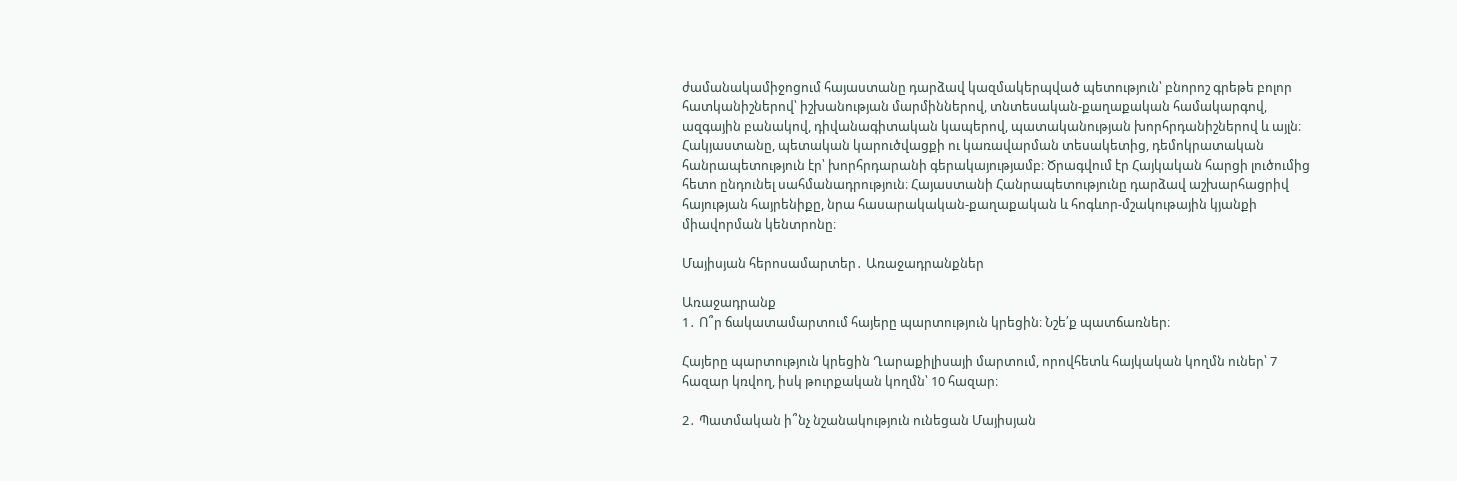ժամանակամիջոցում հայաստանը դարձավ կազմակերպված պետություն՝ բնորոշ գրեթե բոլոր հատկանիշներով՝ իշխանության մարմիններով, տնտեսական-քաղաքական համակարգով, ազգային բանակով, դիվանագիտական կապերով, պատականության խորհրդանիշներով և այլն։ Հակյաստանը, պետական կարուծվացքի ու կառավարման տեսակետից, դեմոկրատական հանրապետություն էր՝ խորհրդարանի գերակայությամբ։ Ծրագվում էր Հայկական հարցի լուծումից հետո ընդունել սահմանադրություն։ Հայաստանի Հանրապետությունը դարձավ աշխարհացրիվ հայության հայրենիքը, նրա հասարակական-քաղաքական և հոգևոր-մշակութային կյանքի միավորման կենտրոնը։

Մայիսյան հերոսամարտեր․ Առաջադրանքներ

Առաջադրանք
1․ Ո՞ր ճակատամարտում հայերը պարտություն կրեցին։ Նշե՛ք պատճառներ։

Հայերը պարտություն կրեցին Ղարաքիլիսայի մարտում, որովհետև հայկական կողմն ուներ՝ 7 հազար կռվող, իսկ թուրքական կողմն՝ 10 հազար։

2․ Պատմական ի՞նչ նշանակություն ունեցան Մայիսյան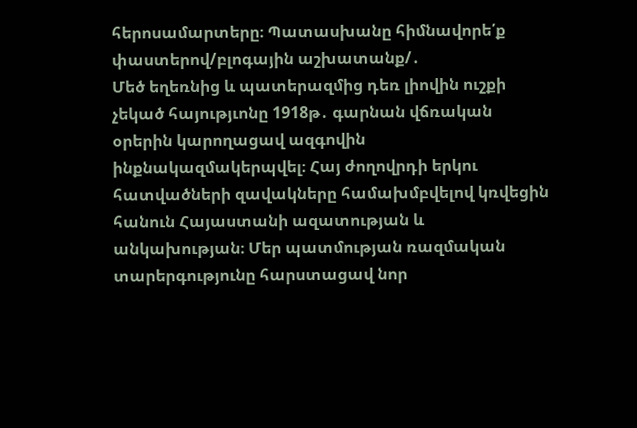հերոսամարտերը։ Պատասխանը հիմնավորե՛ք փաստերով/բլոգային աշխատանք/․
Մեծ եղեռնից և պատերազմից դեռ լիովին ուշքի չեկած հայությւոնը 1918թ․ գարնան վճռական օրերին կարողացավ ազգովին ինքնակազմակերպվել։ Հայ ժողովրդի երկու հատվածների զավակները համախմբվելով կռվեցին հանուն Հայաստանի ազատության և անկախության։ Մեր պատմության ռազմական տարերգությունը հարստացավ նոր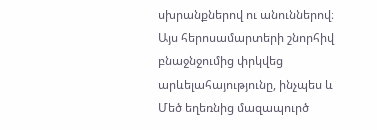սխրանքներով ու անուններով։ Այս հերոսամարտերի շնորհիվ բնաջնջումից փրկվեց արևելահայությունը, ինչպես և Մեծ եղեռնից մազապուրծ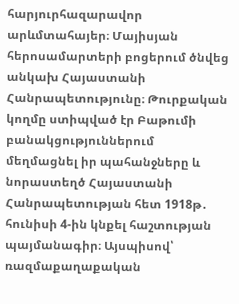հարյուրհազարավոր արևմտահայեր։ Մայիսյան հերոսամարտերի բոցերում ծնվեց անկախ Հայաստանի Հանրապետությունը։ Թուրքական կողմը ստիպված էր Բաթումի բանակցություններում մեղմացնել իր պահանջները և նորաստեղծ Հայաստանի Հանրապետության հետ 1918թ․ հունիսի 4-ին կնքել հաշտության պայմանագիր։ Այսպիսով՝ ռազմաքաղաքական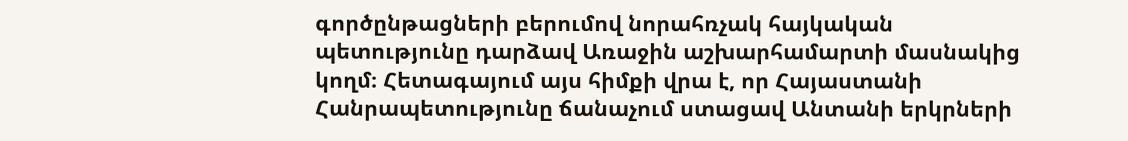գործընթացների բերումով նորահռչակ հայկական պետությունը դարձավ Առաջին աշխարհամարտի մասնակից կողմ։ Հետագայում այս հիմքի վրա է, որ Հայաստանի Հանրապետությունը ճանաչում ստացավ Անտանի երկրների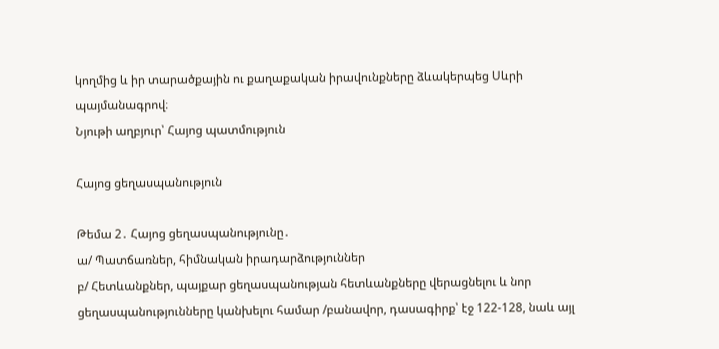կողմից և իր տարածքային ու քաղաքական իրավունքները ձևակերպեց Սևրի պայմանագրով։
Նյութի աղբյուր՝ Հայոց պատմություն

Հայոց ցեղասպանություն

Թեմա 2․ Հայոց ցեղասպանությունը․
ա/ Պատճառներ, հիմնական իրադարձություններ
բ/ Հետևանքներ, պայքար ցեղասպանության հետևանքները վերացնելու և նոր ցեղասպանությունները կանխելու համար /բանավոր, դասագիրք՝ էջ 122-128, նաև այլ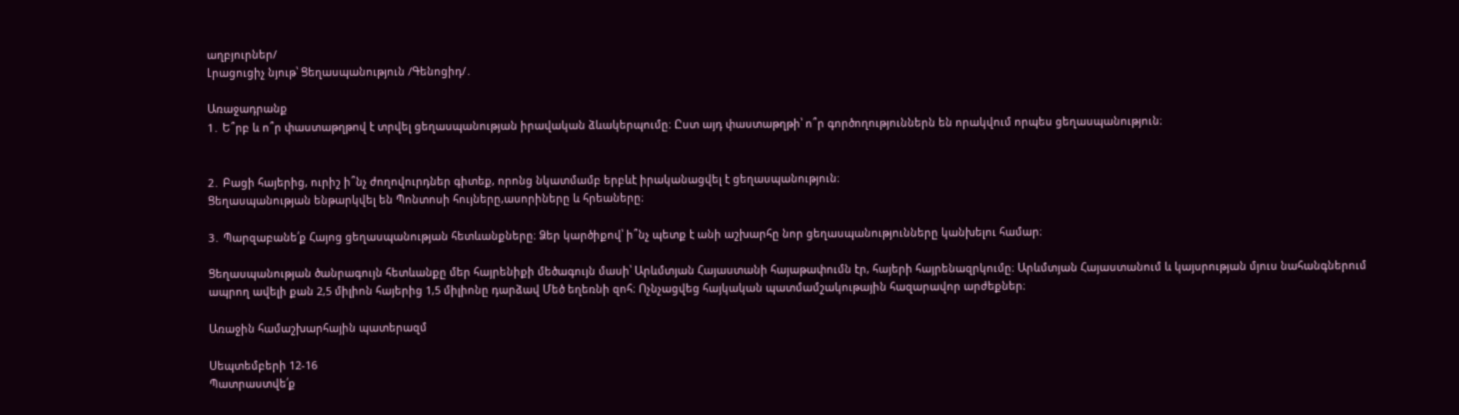աղբյուրներ/
Լրացուցիչ նյութ՝ Ցեղասպանություն /Գենոցիդ/․

Առաջադրանք
1․ Ե՞րբ և ո՞ր փաստաթղթով է տրվել ցեղասպանության իրավական ձևակերպումը։ Ըստ այդ փաստաթղթի՝ ո՞ր գործողություններն են որակվում որպես ցեղասպանություն։


2․ Բացի հայերից, ուրիշ ի՞նչ ժողովուրդներ գիտեք, որոնց նկատմամբ երբևէ իրականացվել է ցեղասպանություն։
Ցեղասպանության ենթարկվել են Պոնտոսի հույները,ասորիները և հրեաները։

3․ Պարզաբանե՛ք Հայոց ցեղասպանության հետևանքները։ Ձեր կարծիքով՝ ի՞նչ պետք է անի աշխարհը նոր ցեղասպանությունները կանխելու համար։

Ցեղասպանության ծանրագույն հետևանքը մեր հայրենիքի մեծագույն մասի՝ Արևմտյան Հայաստանի հայաթափումն էր, հայերի հայրենազրկումը։ Արևմտյան Հայաստանում և կայսրության մյուս նահանգներում ապրող ավելի քան 2,5 միլիոն հայերից 1,5 միլիոնը դարձավ Մեծ եղեռնի զոհ։ Ոչնչացվեց հայկական պատմամշակութային հազարավոր արժեքներ։

Առաջին համաշխարհային պատերազմ

Սեպտեմբերի 12-16
Պատրաստվե՛ք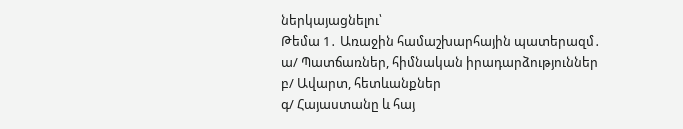ներկայացնելու՝
Թեմա 1․ Առաջին համաշխարհային պատերազմ․
ա/ Պատճառներ, հիմնական իրադարձություններ
բ/ Ավարտ, հետևանքներ
գ/ Հայաստանը և հայ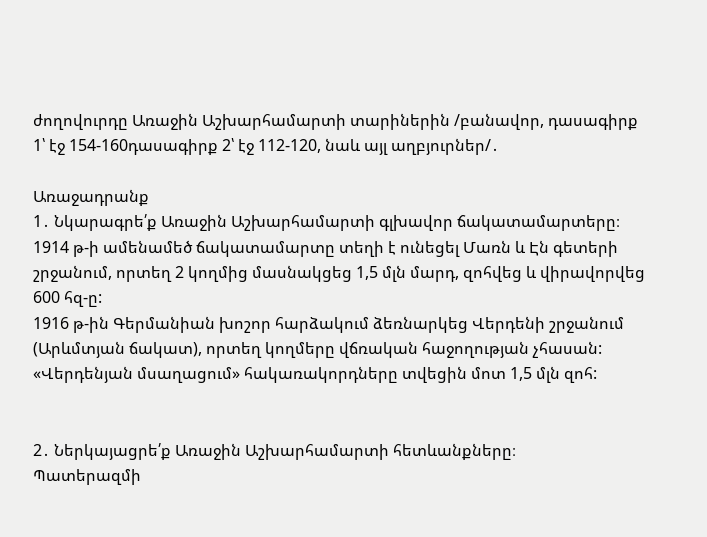ժողովուրդը Առաջին Աշխարհամարտի տարիներին /բանավոր, դասագիրք 1՝ էջ 154-160դասագիրք 2՝ էջ 112-120, նաև այլ աղբյուրներ/․

Առաջադրանք
1․ Նկարագրե՛ք Առաջին Աշխարհամարտի գլխավոր ճակատամարտերը։
1914 թ-ի ամենամեծ ճակատամարտը տեղի է ունեցել Մառն և Էն գետերի շրջանում, որտեղ 2 կողմից մասնակցեց 1,5 մլն մարդ, զոհվեց և վիրավորվեց 600 հզ-ը:
1916 թ-ին Գերմանիան խոշոր հարձակում ձեռնարկեց Վերդենի շրջանում (Արևմտյան ճակատ), որտեղ կողմերը վճռական հաջողության չհասան: «Վերդենյան մսաղացում» հակառակորդները տվեցին մոտ 1,5 մլն զոհ:


2․ Ներկայացրե՛ք Առաջին Աշխարհամարտի հետևանքները։
Պատերազմի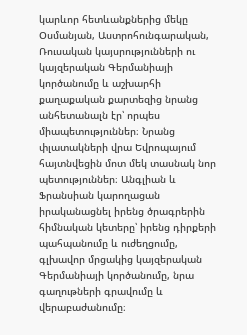կարևոր հետևանքներից մեկը Օսմանյան, Աստրոհունգարական, Ռուսական կայսրությունների ու կայզերական Գերմանիայի կործանումը և աշխարհի քաղաքական քարտեզից նրանց անհետանալն էր՝ որպես միապետություններ։ Նրանց փլատակների վրա Եվրոպայում հայտնվեցին մոտ մեկ տասնակ նոր պետություններ։ Անգլիան և Ֆրանսիան կարողացան իրականացնել իրենց ծրագրերին հիմնական կետերը՝ իրենց դիրքերի պահպանումը և ուժեղցումը, գլխավոր մրցակից կայզերական Գերմանիայի կործանումը, նրա գաղութների գրավումը և վերաբաժանումը։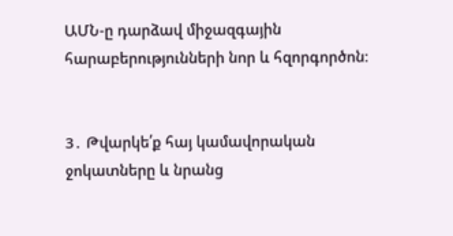ԱՄՆ-ը դարձավ միջազգային հարաբերությունների նոր և հզորգործոն։


3․ Թվարկե՛ք հայ կամավորական ջոկատները և նրանց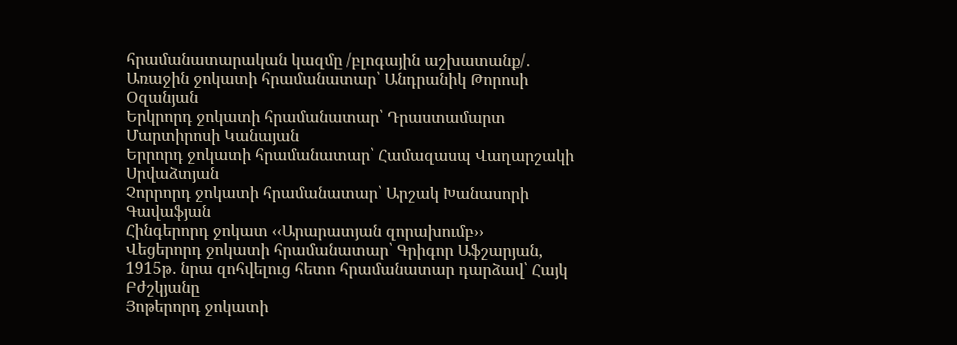հրամանատարական կազմը /բլոգային աշխատանք/․
Առաջին ջոկատի հրամանատար՝ Անդրանիկ Թորոսի Օզանյան
Երկրորդ ջոկատի հրամանատար՝ Դրաստամարտ Մարտիրոսի Կանայան
Երրորդ ջոկատի հրամանատար՝ Համազասպ Վաղարշակի Սրվաձտյան
Չորրորդ ջոկատի հրամանատար՝ Արշակ Խանասորի Գավաֆյան
Հինգերորդ ջոկատ ‹‹Արարատյան զորախումբ››
Վեցերորդ ջոկատի հրամանատար՝ Գրիգոր Աֆշարյան,
1915թ․ նրա զոհվելուց հետո հրամանատար դարձավ՝ Հայկ Բժշկյանը
Յոթերորդ ջոկատի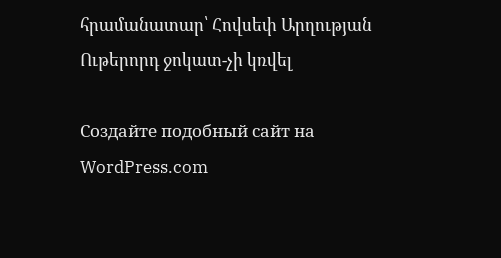հրամանատար՝ Հովսեփ Արղության
Ութերորդ ջոկատ-չի կռվել

Создайте подобный сайт на WordPress.com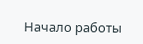Начало работы